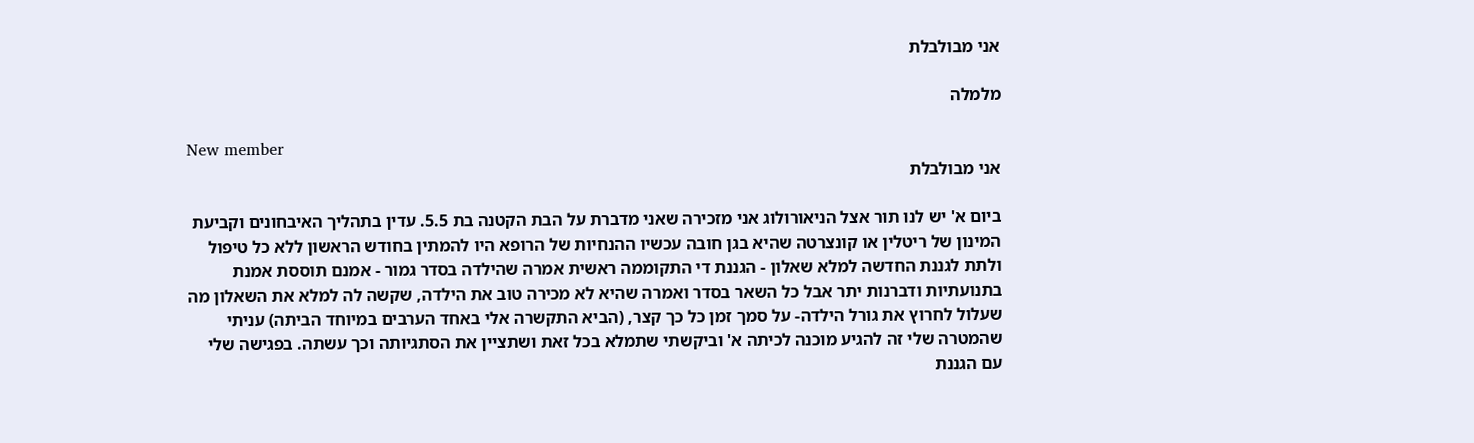אני מבולבלת

מלמלה

New member
אני מבולבלת

ביום א' יש לנו תור אצל הניאורולוג אני מזכירה שאני מדברת על הבת הקטנה בת 5.5. עדין בתהליך האיבחונים וקביעת המינון של ריטלין או קונצרטה שהיא בגן חובה עכשיו ההנחיות של הרופא היו להמתין בחודש הראשון ללא כל טיפול ולתת לגננת החדשה למלא שאלון - הגננת די התקוממה ראשית אמרה שהילדה בסדר גמור - אמנם תוססת אמנת בתנועתיות ודברנות יתר אבל כל השאר בסדר ואמרה שהיא לא מכירה טוב את הילדה, שקשה לה למלא את השאלון מה שעלול לחרוץ את גורל הילדה- על סמך זמן כל כך קצר, (הביא התקשרה אלי באחד הערבים במיוחד הביתה) עניתי שהמטרה שלי זה להגיע מוכנה לכיתה א' וביקשתי שתמלא בכל זאת ושתציין את הסתגיותה וכך עשתה. בפגישה שלי עם הגננת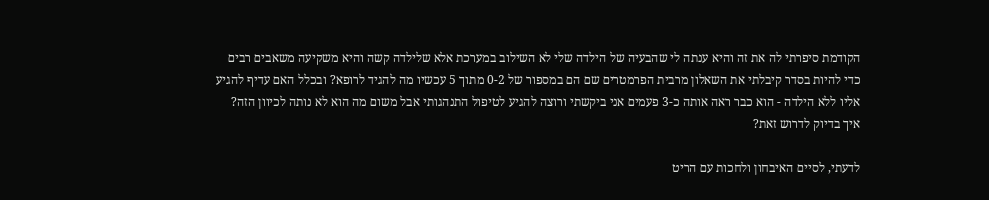הקודמת סיפרתי לה את זה והיא ענתה לי שהבעיה של הילדה שלי לא השילוב במערכת אלא שלילדה קשה והיא משקיעה משאבים רבים כדי להיות בסדר קיבלתי את השאלון מרבית הפרמטרים שם הם במספור של 0-2 מתוך 5 עכשיו מה להגיד לרופא? ובכלל האם עדיף להגיע אליו ללא הילדה - הוא כבר ראה אותה כ-3 פעמים אני ביקשתי ורוצה להגיע לטיפול התנהגותי אבל משום מה הוא לא נותה לכיוון הזה? איך בדיוק לדרוש זאת?

לדעתי, לסיים האיבחון ולחכות עם הריט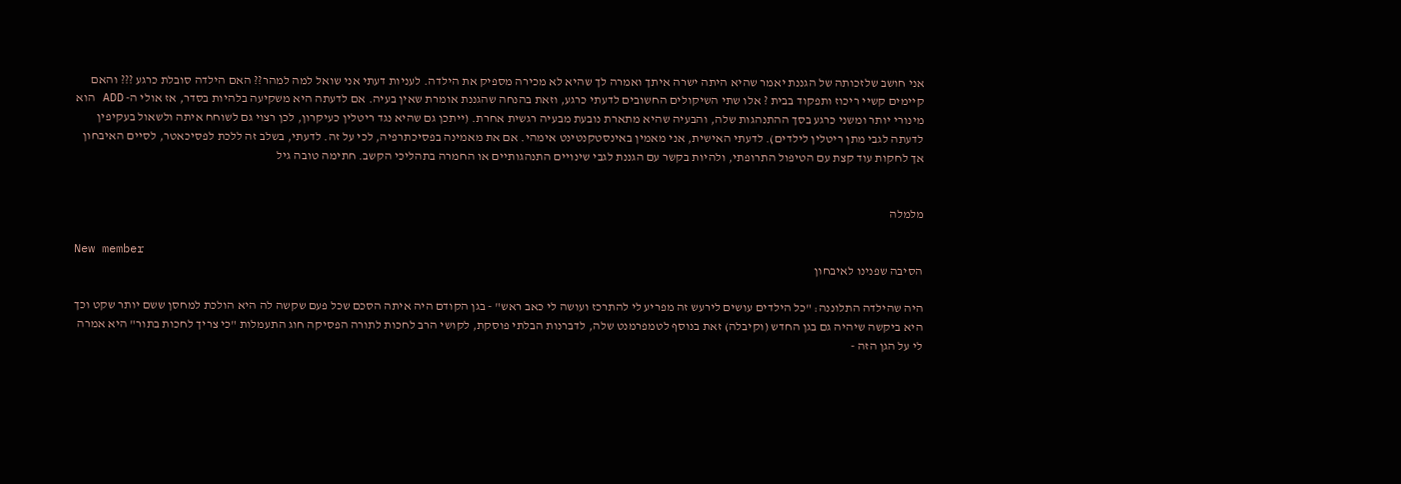אני חושב שלזכותה של הגננת יאמר שהיא היתה ישרה איתך ואמרה לך שהיא לא מכירה מספיק את הילדה. לעניות דעתי אני שואל למה למהר?? האם הילדה סובלת כרגע ??? והאם קיימים קשיי ריכוז ותפקוד בבית ? אלו שתי השיקולים החשובים לדעתי כרגע, וזאת בהנחה שהגננת אומרת שאין בעיה. אם לדעתה היא משקיעה בלהיות בסדר, אז אולי ה- ADD הוא מינורי יותר ומשני כרגע בסך ההתנהגות שלה, והבעיה שהיא מתארת נובעת מבעיה רגשית אחרת. (ייתכן גם שהיא נגד ריטלין כעיקרון, לכן רצוי גם לשוחח איתה ולשאול בעקיפין לדעתה לגבי מתן ריטלין לילדים). לדעתי האישית, אני מאמין באינסטקנטינט אימהי. אם את מאמינה בפסיכתרפיה, לכי על זה. לדעתי, בשלב זה ללכת לפסיכאטר, לסיים האיבחון אך לחקות עוד קצת עם הטיפול התרופתי, ולהיות בקשר עם הגננת לגבי שינויים התנהגותיים או החמרה בתהליכי הקשב. חתימה טובה גיל


מלמלה

New member
הסיבה שפנינו לאיבחון

היה שהילדה התלוננה: "כל הילדים עושים לירעש זה מפריע לי להתרכז ועושה לי כאב ראש" - בגן הקודם היה איתה הסכם שכל פעם שקשה לה היא הולכת למחסן ששם יותר שקט וכך היא ביקשה שיהיה גם בגן החדש (וקיבלה) זאת בנוסף לטמפרמנט שלה, לדברנות הבלתי פוסקת, לקושי הרב לחכות לתורה הפסיקה חוג התעמלות "כי צריך לחכות בתור" היא אמרה לי על הגן הזה -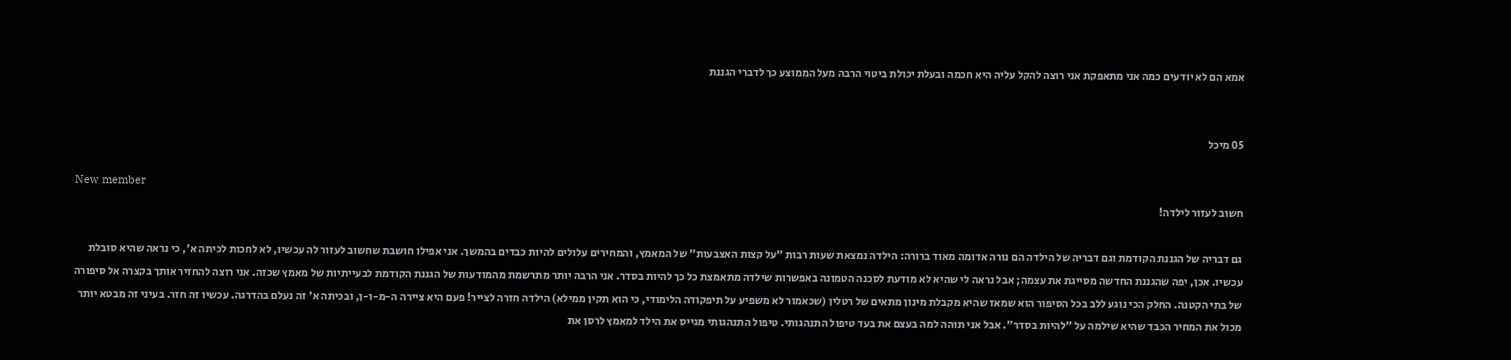אמא הם לא יודעים כמה אני מתאפקת אני רוצה להקל עליה היא חכמה ובעלת יכולת ביטוי הרבה מעל הממוצע כך לדברי הגננת


05 מיכל

New member
חשוב לעזור לילדה!

גם דבריה של הגננת הקודמת וגם דבריה של הילדה הם נורה אדומה מאוד ברורה: הילדה נמצאת שעות רבות "על קצות האצבעות" של המאמץ, והמחירים עלולים להיות כבדים בהמשך. אני אפילו חושבת שחשוב לעזור לה עכשיו, לא לחכות לכיתה א', כי נראה שהיא סובלת עכשיו. אכן, יפה שהגננת החדשה מסייגת את עצמה; אבל נראה לי שהיא לא מודעת לסכנה הטמונה באפשרות שילדה מתאמצת כל כך להיות בסדר. אני הרבה יותר מתרשמת מהמודעות של הגננת הקודמת לבעייתיות של מאמץ שכזה. אני רוצה להחזיר אותך בקצרה אל סיפורה של בתי הקטנה. החלק הכי נוגע ללב בכל הסיפור הוא שמאז שהיא מקבלת מינון מתאים של רטלין (שכאמור לא משפיע על תיפקודה הלימודי, כי הוא תקין ממילא) הילדה חזרה לצייר! פעם היא ציירה ה-מ-ו-ן, ובכיתה א' זה נעלם בהדרגה. עכשיו זה חזר. בעיני זה מבטא יותר מכול את המחיר הכבד שהיא שילמה על "להיות בסדר". אבל אני תוהה למה בעצם את בעד טיפול התנהגותי. טיפול התנהגותי מגייס את הילד למאמץ לרסן את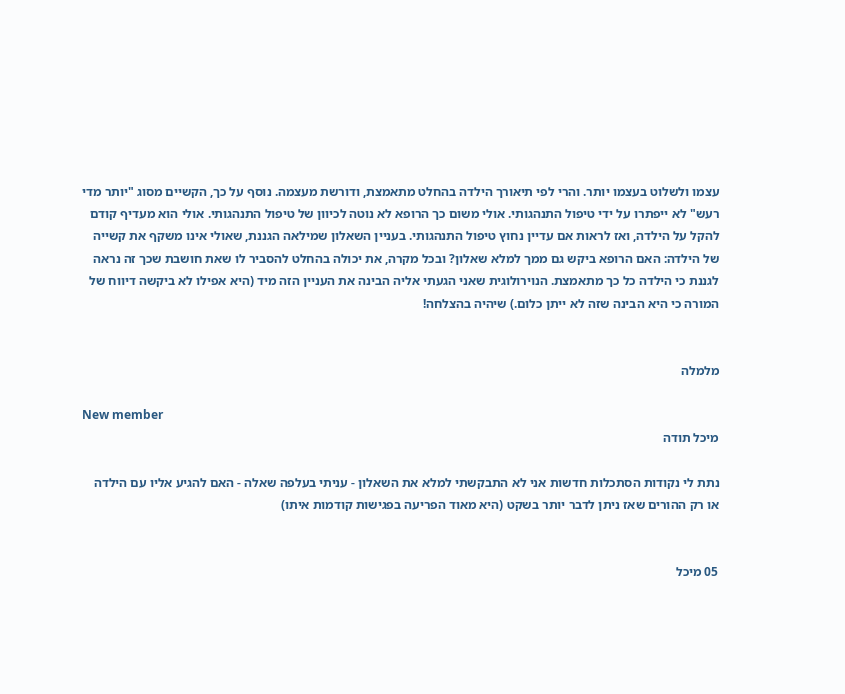עצמו ולשלוט בעצמו יותר. והרי לפי תיאורך הילדה בהחלט מתאמצת, ודורשת מעצמה. נוסף על כך, הקשיים מסוג "יותר מדי רעש" לא ייפתרו על ידי טיפול התנהגותי. אולי משום כך הרופא לא נוטה לכיוון של טיפול התנהגותי. אולי הוא מעדיף קודם להקל על הילדה, ואז לראות אם עדיין נחוץ טיפול התנהגותי. בעניין השאלון שמילאה הגננת, שאולי אינו משקף את קשייה של הילדה: האם הרופא ביקש גם ממך למלא שאלון? ובכל מקרה, את יכולה בהחלט להסביר לו שאת חושבת שכך זה נראה לגננת כי הילדה כל כך מתאמצת. הנוירולוגית שאני הגעתי אליה הבינה את העניין הזה מיד (היא אפילו לא ביקשה דיווח של המורה כי היא הבינה שזה לא ייתן כלום.) שיהיה בהצלחה!


מלמלה

New member
מיכל תודה

נתת לי נקודות הסתכלות חדשות אני לא התבקשתי למלא את השאלון - עניתי בעלפה שאלה - האם להגיע אליו עם הילדה או רק ההורים שאז ניתן לדבר יותר בשקט (היא מאוד הפריעה בפגישות קודמות איתו)


05 מיכל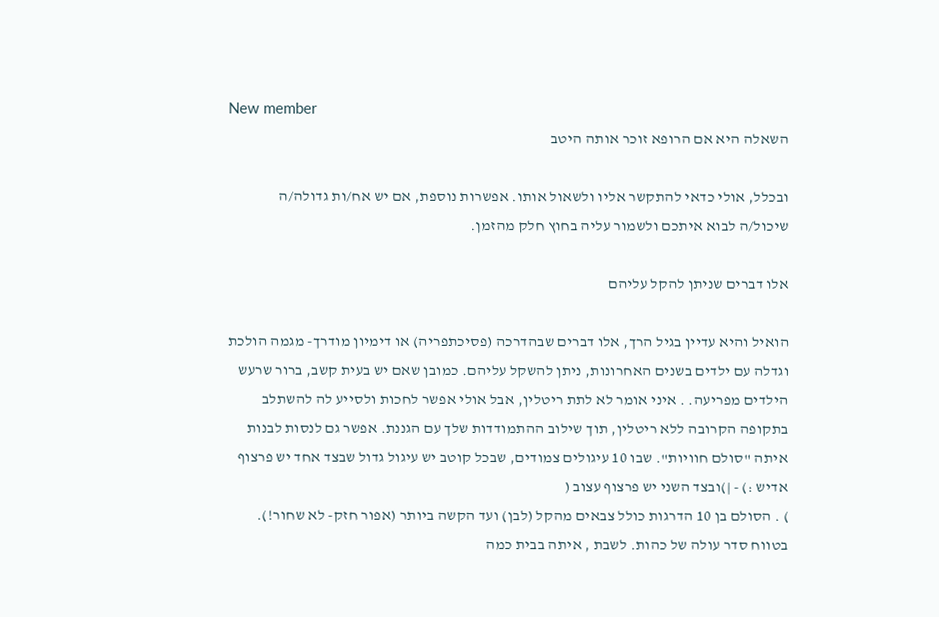New member
השאלה היא אם הרופא זוכר אותה היטב

ובכלל, אולי כדאי להתקשר אליו ולשאול אותו. אפשרות נוספת, אם יש אח/ות גדולה/ה שיכול/ה לבוא איתכם ולשמור עליה בחוץ חלק מהזמן.

אלו דברים שניתן להקל עליהם

הואיל והיא עדיין בגיל הרך, אלו דברים שבהדרכה (פסיכתפריה) או דימיון מודרך- מגמה הולכת וגדלה עם ילדים בשנים האחרונות, ניתן להשקל עליהם. כמובן שאם יש בעית קשב, ברור שרעש הילדים מפריעה. . איני אומר לא לתת ריטלין, אבל אולי אפשר לחכות ולסייע לה להשתלב בתקופה הקרובה ללא ריטלין, תוך שילוב ההתמודדות שלך עם הגננת. אפשר גם לנסות לבנות איתה "סולם חוויות". שבו 10 עיגולים צמודים, שבכל קוטב יש עיגול גדול שבצד אחד יש פרצוף אדיש :) - |)ובצד השני יש פרצוף עצוב (
) . הסולם בן 10 הדרגות כולל צבאים מהקל (לבן) ועד הקשה ביותר (אפור חזק- לא שחור!). בטווח סדר עולה של כהות. לשבת , איתה בבית כמה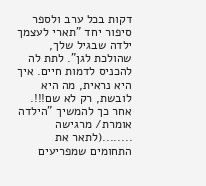דקות בכל ערב ולספר סיפור יחד "תארי לעצמך ילדה שבגיל שלך, שהולכת לגן". לתת לה להכניס לדמות חיים. איך היא נראית, מה היא לובשת, רק לא שם!!!. אחר כך להמשיך "הילדה אומרת/ מרגישה ........(לתאר את התחומים שמפריעים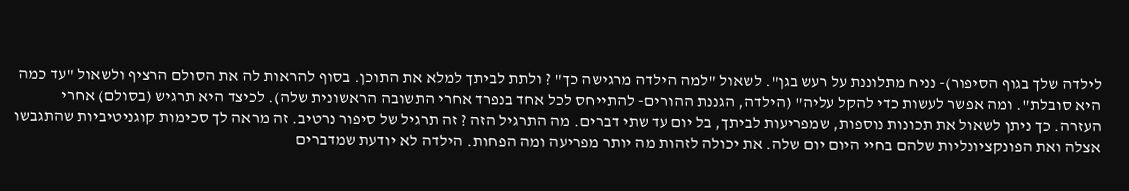לילדה שלך בגוף הסיפור)- נניח מתלוננת על רעש בגן". לשאול "למה הילדה מרגישה כך" ? ולתת לביתך למלא את התוכן. בסוף להראות לה את הסולם הרציף ולשאול "עד כמה היא סובלת". ומה אפשר לעשות כדי להקל עליה" (הילדה, הגננת ההורים- להתייחס לכל אחד בנפרד אחרי התשובה הראשונית שלה). לכיצד היא תרגיש (בסולם) אחרי העזרה. כך ניתן לשאול את תכונות נוספות, שמפריעות לביתך, בל יום עד שתי דברים. מה התרגיל הזה ? זה תרגיל של סיפור נרטיב. זה מראה לך סכימות קוגניטיביות שהתגבשו אצלה ואת הפונקציונליות שלהם בחיי היום יום שלה. את יכולה לזהות מה יותר מפריעה ומה הפחות. הילדה לא יודעת שמדברים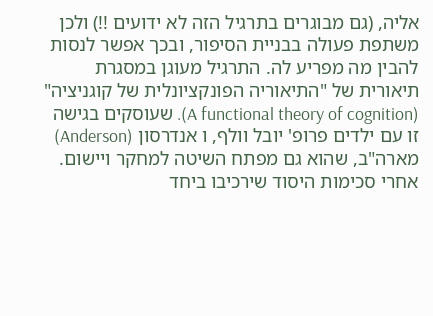אליה, (גם מבוגרים בתרגיל הזה לא ידועים !!) ולכן משתפת פעולה בבניית הסיפור, ובכך אפשר לנסות להבין מה מפריע לה. התרגיל מעוגן במסגרת תיאורית של "התיאוריה הפונקציונלית של קוגניציה" (A functional theory of cognition). שעוסקים בגישה זו עם ילדים פרופ' יובל וולף, ו אנדרסון (Anderson) מארה"ב, שהוא גם מפתח השיטה למחקר ויישום. אחרי סכימות היסוד שירכיבו ביחד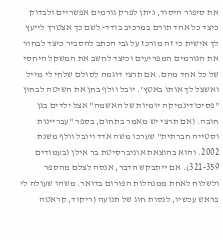את סיפור היסוד, ניתן לפרק גורמים אפשריים ולבדוק כיצד כל אחד תורם במרכיב בודד- לשם כך אצטרך לייעץ לך אישית כי זה מורכז על גבי הכתב להסביר כיצד לבחור את הגורמים המפריעים וכיצד לחשב את המשקל היחסי של כל אחד מהם. אם תרצי דוגמה לסולם שלחי לי מייל ואשצל לך אותו באטץ'. יובל וולף בחן את השיטה לבחון "פסיכודינמיקה יומיות של האשמה" אצל ילדים בגן חובה. (אם תרצי יש מאמר בתחום, בספר "עבריינות וסטייה חברתית" שערכו משה אדד ויובל וולף משנת 2002. והוא בהוצאת אוניברסיטת בר אילן (בעמודים 321-359). אם ייתבקש הדבר, אנסה לצלם מהספר ולשלוח לאחת ממנהלות הפורום בדואר. משהו שעולה לי בראש עכשיו, לנסות חוג של תנועה (ריקוד, קראטה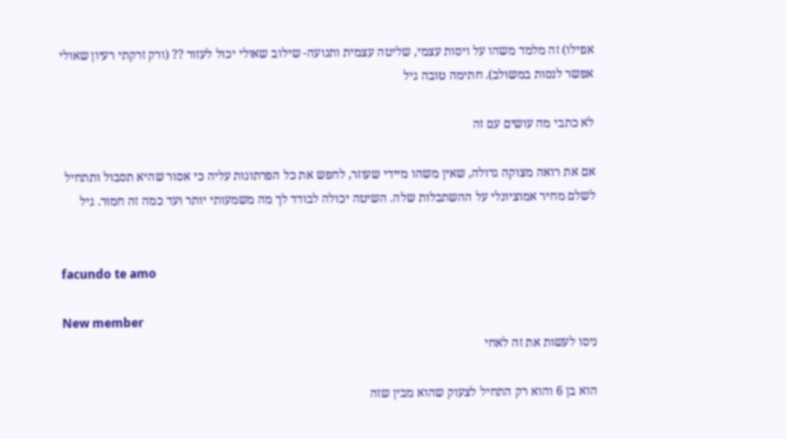אפילו) זה מלמד משהו על ויסות עצמי, שליטה עצמית ותנועה- שילוב שאולי יכול לעזור ?? (ורק זרקתי רעיון שאולי אפשר לנסות במשולב). חתימה טובה גיל

לא כתבי מה עושים עם זה

אם את רואה מצוקה גדולה, שאין משהו מיידי שעוזר, לחפש את כל הפרתונות עליה כי אסור שהיא תסבול ותתחיל לשלם מחיר אמוציונלי על ההשתבלות שלה. השיטה יכולה לבודד לך מה משמעותי יותר ועד כמה זה חמור. גיל


facundo te amo

New member
ניסו לעשות את זה לאחי

הוא בן 6 והוא רק התחיל לצעוק שהוא מבין שזה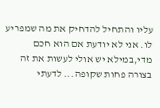עליו והתחיל להדחיק את מה שמפריע לו. אני לא יודעת אם הוא חכם מדי,במילא יש אולי לעשות את זה בצורה פחות שקופה... לדעתי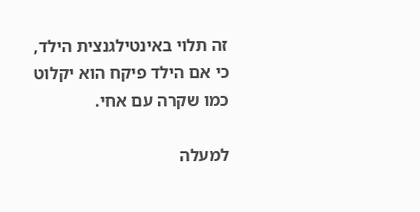זה תלוי באינטילגנצית הילד, כי אם הילד פיקח הוא יקלוט כמו שקרה עם אחי.

למעלה